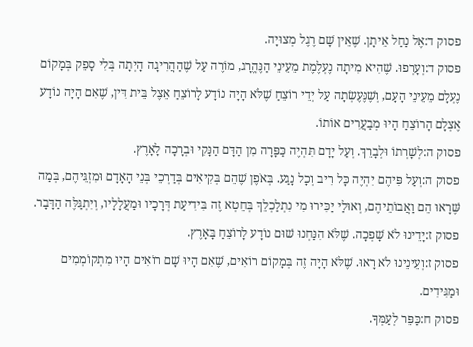פסוק ד:אֶל נַחַל אֵיתָן. שֶׁאֵין שָׁם רֶגֶל מְצוּיָה.
פסוק ד:וְעָרְפוּ. שֶׁהִיא מִיתָה נֶעְלֶמֶת מֵעֵינֵי הַנֶּהֱרָג, מוֹרֶה עַל שֶׁהַהֲרִיגָה הָיְתָה בְּלִי סָפֵק בְּמָקוֹם נֶעְלָם מֵעֵינֵי הָעָם, וְשֶׁנֶּעֶשְׂתָה עַל יְדֵי רוֹצֵחַ שֶׁלֹּא הָיָה נוֹדָע לָרוֹצֵחַ אֵצֶל בֵּית דִּין, שֶׁאִם הָיָה נוֹדָע אֶצְלָם הָרוֹצֵחַ הָיוּ מְבַעֲרִים אוֹתוֹ.
פסוק ה:לְשָׁרְתוֹ וּלְבָרֵךְ. וְעַל יָדָם תִּהְיֶה כַּפָּרָה מִן הַדָּם הַנָּקִי וּבְרָכָה לָאָרֶץ.
פסוק ה:וְעַל פִּיהֶם יִהְיֶה כָּל רִיב וְכָל נָגַע. בְּאֹפֶן שֶׁהֵם בְּקִיאִים בְּדַרְכֵי בְּנֵי הָאָדָם וּמִזְגֵּיהֶם, בְּמַה שֶּׁרָאוּ הֵם וַאֲבוֹתֵיהֶם, וְאוּלַי יַכִּירוּ מִי נִתְלַכְלֵךְ בְּחֵטְא זֶה בִּידִיעַת דְּרָכָיו וּמַעֲלָלָיו, וְיִתְגַּלֶּה הַדָּבָר.
פסוק ז:יָדֵינוּ לֹא שָׁפְכָה. שֶׁלֹּא הִנַּחְנוּ שׁוּם נוֹדָע לָרוֹצֵחַ בָּאָרֶץ.
פסוק ז:וְעֵינֵינוּ לֹא רָאוּ. שֶׁלֹּא הָיָה זֶה בְּמָקוֹם רוֹאִים, שֶׁאִם הָיוּ שָׁם רוֹאִים הָיוּ מִתְקוֹמְמִים וּמַגִּידִים.
פסוק ח:כַּפֵּר לְעַמְּךָ.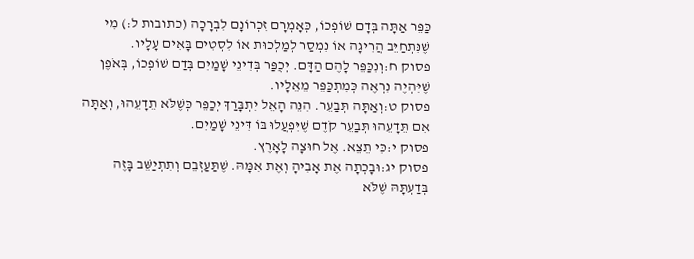כַּפֵּר אַתָּה בְּדָם שׁוֹפְכוֹ, כְּאָמְרָם זִכְרוֹנָם לִבְרָכָה (כתובות ל:) מִי שֶׁנִּתְחַיֵּב הֲרִיגָה אוֹ נִמְסַר לְמַלְכוּת אוֹ לִסְטִים בָּאִים עָלָיו.
פסוק ח:וְנִכַּפֵּר לָהֶם הַדָּם. יְכֻפַּר בְּדִינֵי שָׁמַיִם בְּדַם שׁוֹפְכוֹ, בְּאֹפֶן שֶׁיִּהְיֶה נִרְאֶה כְּמִתְכַּפֵּר מֵאֵלָיו.
פסוק ט:וְאַתָּה תְּבַעֵר. הִנֵּה הָאֵל יִתְבָּרַךְ יְכַפֵּר כְּשֶׁלֹּא תֵדָעֵהוּ, וְאַתָּה אִם תֵּדָעֵהוּ תְּבַעֵר קֹדֶם שֶׁיִּפְעֲלוּ בּוֹ דִּינֵי שָׁמַיִם.
פסוק י:כִּי תֵצֵא. אֶל חוּצָה לָאָרֶץ.
פסוק יג:וּבָכְתָה אֶת אָבִיהָ וְאֶת אִמָּהּ. שֶׁתַּעַזְבֵם וְתִתְיַשֵּׁב בָּזֶה בְּדַעְתָּהּ שֶׁלֹּא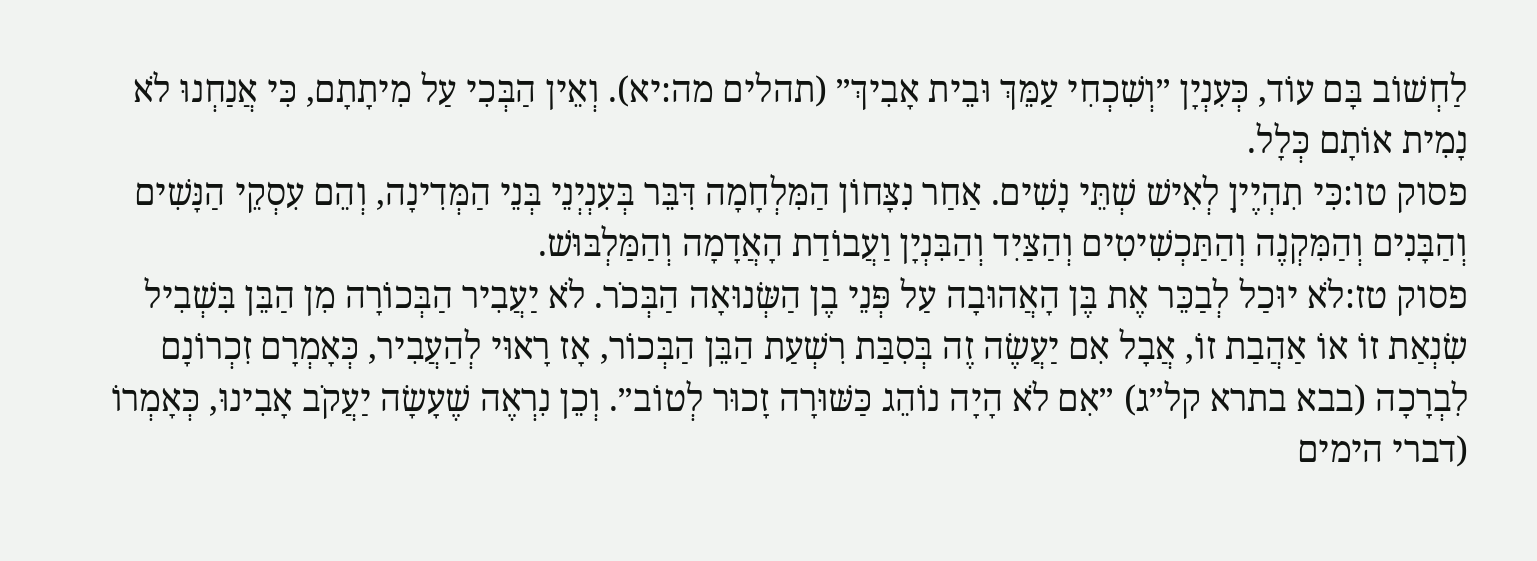לַחְשׁוֹב בָּם עוֹד, כְּעִנְיָן ״וְשִׁכְחִי עַמֵּךְ וּבֵית אָבִיךְ״ (תהלים מה:יא). וְאֵין הַבְּכִי עַל מִיתָתָם, כִּי אֲנַחְנוּ לֹא נָמִית אוֹתָם כְּלָל.
פסוק טו:כִּי תִהְיֶיןָ לְאִישׁ שְׁתֵּי נָשִׁים. אַחַר נִצָּחוֹן הַמִּלְחָמָה דִּבֵּר בְּעִנְיְנֵי בְּנֵי הַמְּדִינָה, וְהֵם עִסְקֵי הַנָּשִׁים וְהַבָּנִים וְהַמִּקְנֶה וְהַתַּכְשִׁיטִים וְהַצַּיִד וְהַבִּנְיָן וַעֲבוֹדַת הָאֲדָמָה וְהַמַּלְבּוּשׁ.
פסוק טז:לֹא יוּכַל לְבַכֵּר אֶת בֶּן הָאֲהוּבָה עַל פְּנֵי בֶן הַשְּׂנוּאָה הַבְּכֹר. לֹא יַעֲבִיר הַבְּכוֹרָה מִן הַבֵּן בִּשְׁבִיל שִׂנְאַת זוֹ אוֹ אַהֲבַת זוֹ, אֲבָל אִם יַעֲשֶׂה זֶה בְּסִבַּת רִשְׁעַת הַבֵּן הַבְּכוֹר, אָז רָאוּי לְהַעֲבִיר, כְּאָמְרָם זִכְרוֹנָם לִבְרָכָה (בבא בתרא קל״ג) ״אִם לֹא הָיָה נוֹהֵג כַּשּׁוּרָה זָכוּר לְטוֹב״. וְכֵן נִרְאֶה שֶׁעָשָׂה יַעֲקֹב אָבִינוּ, כְּאָמְרוֹ (דברי הימים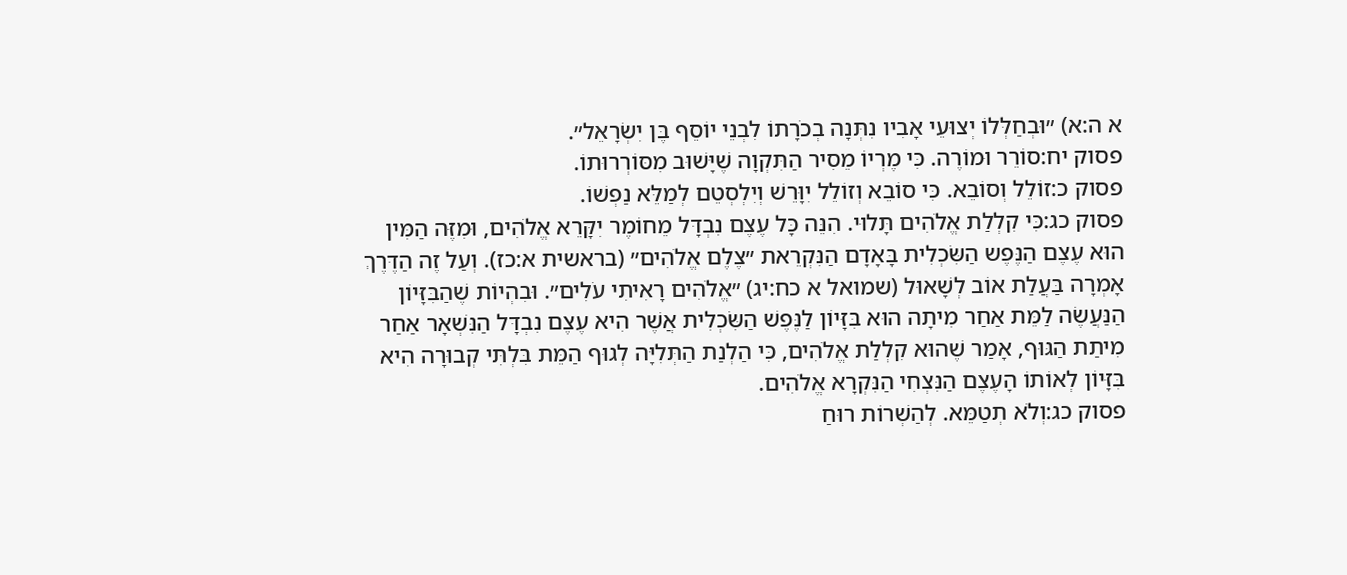א ה:א) ״וּבְחַלְּלוֹ יְצוּעֵי אָבִיו נִתְּנָה בְכֹרָתוֹ לִבְנֵי יוֹסֵף בֶּן יִשְׂרָאֵל״.
פסוק יח:סוֹרֵר וּמוֹרֶה. כִּי מֶרְיוֹ מֵסִיר הַתִּקְוָה שֶׁיָּשׁוּב מִסּוֹרְרוּתוֹ.
פסוק כ:זוֹלֵל וְסוֹבֵא. כִּי סוֹבֵא וְזוֹלֵל יִוָּרֵשׁ וְיִלְסְטֵם לְמַלֵּא נַפְשׁוֹ.
פסוק כג:כִּי קִלְלַת אֱלֹהִים תָּלוּי. הִנֵּה כָּל עֶצֶם נִבְדָּל מֵחוֹמֶר יִקָּרֵא אֱלֹהִים, וּמִזֶּה הַמִּין הוּא עֶצֶם הַנֶּפֶש הַשִּׂכְלִית בָּאָדָם הַנִּקְרֵאת ״צֶלֶם אֱלֹהִים״ (בראשית א:כז). וְעַל זֶה הַדֶּרֶךְ אָמְרָה בַּעֲלַת אוֹב לְשָׁאוּל (שמואל א כח:יג) ״אֱלֹהִים רָאִיתִי עֹלִים״. וּבִהְיוֹת שֶׁהַבִּזָּיוֹן הַנַּעֲשֶׂה לַמֵּת אַחַר מִיתָה הוּא בִּזָּיוֹן לַנֶּפֶשׁ הַשִּׂכְלִית אֲשֶׁר הִיא עֶצֶם נִבְדָּל הַנִּשְׁאָר אַחַר מִיתַת הַגּוּף, אָמַר שֶׁהוּא קִלְלַת אֱלֹהִים, כִּי הַלְנַת הַתְּלִיָּה לְגוּף הַמֵּת בִּלְתִּי קְבוּרָה הִיא בִּזָּיוֹן לְאוֹתוֹ הָעֶצֶם הַנִּצְחִי הַנִּקְרָא אֱלֹהִים.
פסוק כג:וְלֹא תְטַמֵּא. לְהַשְׁרוֹת רוּחַ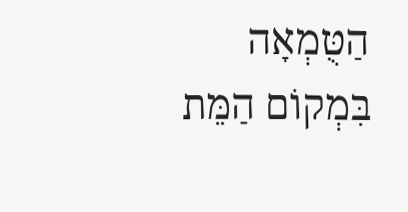הַטֻּמְאָה בִּמְקוֹם הַמֵּת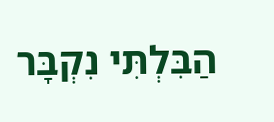הַבִּלְתִּי נִקְבָּר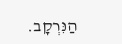הַנִּרְקָב.